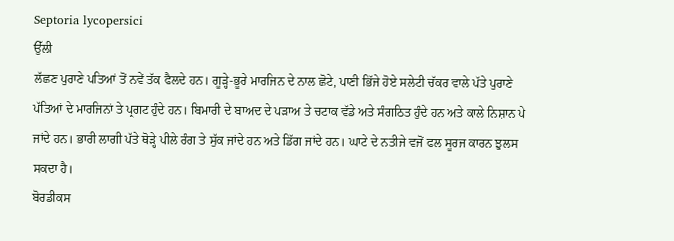Septoria lycopersici
ਉੱਲੀ
ਲੱਛਣ ਪੁਰਾਣੇ ਪਤਿਆਂ ਤੋਂ ਨਵੇਂ ਤੱਕ ਫੈਲਦੇ ਹਨ। ਗੂੜ੍ਹੇ-ਭੂਰੇ ਮਾਰਜਿਨ ਦੇ ਨਾਲ ਛੋਟੇ, ਪਾਣੀ ਭਿੱਜੇ ਹੋਏ ਸਲੇਟੀ ਚੱਕਰ ਵਾਲੇ ਪੱਤੇ ਪੁਰਾਣੇ ਪੱਤਿਆਂ ਦੇ ਮਾਰਜਿਨਾਂ ਤੇ ਪ੍ਰਗਟ ਹੁੰਦੇ ਹਨ। ਬਿਮਾਰੀ ਦੇ ਬਾਅਦ ਦੇ ਪੜਾਅ ਤੇ ਚਟਾਕ ਵੱਡੇ ਅਤੇ ਸੰਗਠਿਤ ਹੁੰਦੇ ਹਨ ਅਤੇ ਕਾਲੇ ਨਿਸ਼ਾਨ ਪੇ ਜਾਂਦੇ ਹਨ। ਭਾਰੀ ਲਾਗੀ ਪੱਤੇ ਥੋੜ੍ਹੇ ਪੀਲੇ ਰੰਗ ਤੇ ਸੁੱਕ ਜਾਂਦੇ ਹਨ ਅਤੇ ਡਿੱਗ ਜਾਂਦੇ ਹਨ। ਘਾਟੇ ਦੇ ਨਤੀਜੇ ਵਜੋਂ ਫਲ ਸੂਰਜ ਕਾਰਨ ਝੁਲਸ ਸਕਦਾ ਹੈ।
ਬੋਰਡੀਕਸ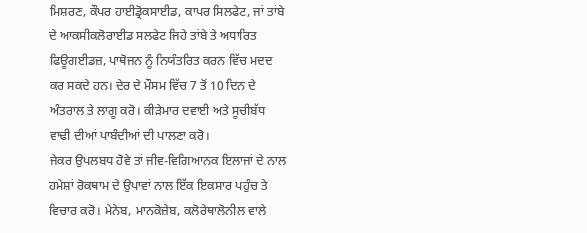ਮਿਸ਼ਰਣ, ਕੌਪਰ ਹਾਈਡ੍ਰੋਕਸਾਈਡ, ਕਾਪਰ ਸਿਲਫੇਟ, ਜਾਂ ਤਾਂਬੇ ਦੇ ਆਕਸੀਕਲੋਰਾਈਡ ਸਲਫੇਟ ਜਿਹੇ ਤਾਂਬੇ ਤੇ ਅਧਾਰਿਤ ਫਿਊਗਈਡਜ਼, ਪਾਥੋਜਨ ਨੂੰ ਨਿਯੰਤਰਿਤ ਕਰਨ ਵਿੱਚ ਮਦਦ ਕਰ ਸਕਦੇ ਹਨ। ਦੇਰ ਦੇ ਮੌਸਮ ਵਿੱਚ 7 ਤੋਂ 10 ਦਿਨ ਦੇ ਅੰਤਰਾਲ ਤੇ ਲਾਗੂ ਕਰੋ। ਕੀੜੇਮਾਰ ਦਵਾਈ ਅਤੇ ਸੂਚੀਬੱਧ ਵਾਢੀ ਦੀਆਂ ਪਾਬੰਦੀਆਂ ਦੀ ਪਾਲਣਾ ਕਰੋ।
ਜੇਕਰ ਉਪਲਬਧ ਹੋਵੇ ਤਾਂ ਜੀਵ-ਵਿਗਿਆਨਕ ਇਲਾਜਾਂ ਦੇ ਨਾਲ ਹਮੇਸ਼ਾਂ ਰੋਕਥਾਮ ਦੇ ਉਪਾਵਾਂ ਨਾਲ ਇੱਕ ਇਕਸਾਰ ਪਹੁੰਚ ਤੇ ਵਿਚਾਰ ਕਰੋ। ਮੇਨੇਬ, ਮਾਨਕੋਜ਼ੇਬ, ਕਲੋਰੇਥਾਲੋਨੀਲ ਵਾਲੇ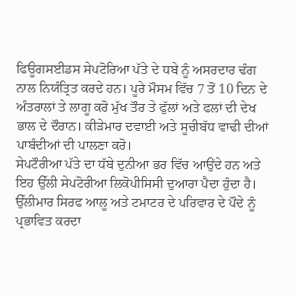ਫਿਊਗਸਈਡਸ ਸੇਪਟੋਰਿਆ ਪੱਤੇ ਦੇ ਧਬੇ ਨੂੰ ਅਸਰਦਾਰ ਢੰਗ ਨਾਲ ਨਿਯੰਤ੍ਰਿਤ ਕਰਦੇ ਹਨ। ਪੂਰੇ ਮੌਸਮ ਵਿੱਚ 7 ਤੋਂ 10 ਦਿਨ ਦੇ ਅੰਤਰਾਲਾਂ ਤੇ ਲਾਗੂ ਕਰੋ ਮੁੱਖ ਤੌਰ ਤੇ ਫੁੱਲਾਂ ਅਤੇ ਫਲਾਂ ਦੀ ਦੇਖ ਭਾਲ ਦੇ ਦੌਰਾਨ। ਕੀੜੇਮਾਰ ਦਵਾਈ ਅਤੇ ਸੂਚੀਬੱਧ ਵਾਢੀ ਦੀਆਂ ਪਾਬੰਦੀਆਂ ਦੀ ਪਾਲਣਾ ਕਰੋ।
ਸੇਪਟੌਰੀਆ ਪੱਤੇ ਦਾ ਧੱਬੇ ਦੁਨੀਆ ਭਰ ਵਿੱਚ ਆਉਂਦੇ ਹਨ ਅਤੇ ਇਹ ਉੱਲੀ ਸੇਪਟੋਰੀਆ ਲਿਕੋਪੀਸਿਸੀ ਦੁਆਰਾ ਪੈਦਾ ਹੁੰਦਾ ਹੈ। ਉੱਲੀਮਾਰ ਸਿਰਫ ਆਲੂ ਅਤੇ ਟਮਾਟਰ ਦੇ ਪਰਿਵਾਰ ਦੇ ਪੌਦੇ ਨੂੰ ਪ੍ਰਭਾਵਿਤ ਕਰਦਾ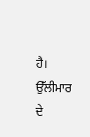ਹੈ। ਉੱਲੀਮਾਰ ਦੇ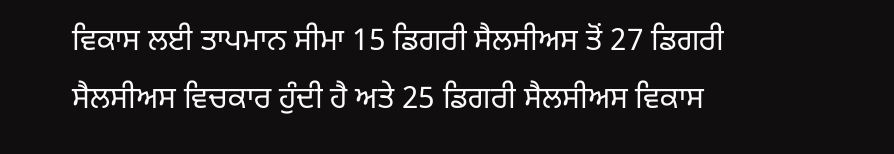ਵਿਕਾਸ ਲਈ ਤਾਪਮਾਨ ਸੀਮਾ 15 ਡਿਗਰੀ ਸੈਲਸੀਅਸ ਤੋਂ 27 ਡਿਗਰੀ ਸੈਲਸੀਅਸ ਵਿਚਕਾਰ ਹੁੰਦੀ ਹੈ ਅਤੇ 25 ਡਿਗਰੀ ਸੈਲਸੀਅਸ ਵਿਕਾਸ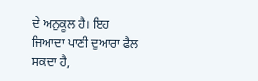ਦੇ ਅਨੁਕੂਲ ਹੈ। ਇਹ ਜਿਆਦਾ ਪਾਣੀ ਦੁਆਰਾ ਫੈਲ ਸਕਦਾ ਹੈ,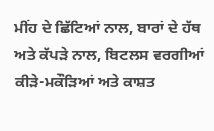ਮੀਂਹ ਦੇ ਛਿੱਟਿਆਂ ਨਾਲ, ਬਾਰਾਂ ਦੇ ਹੱਥ ਅਤੇ ਕੱਪੜੇ ਨਾਲ, ਬਿਟਲਸ ਵਰਗੀਆਂ ਕੀੜੇ-ਮਕੌੜਿਆਂ ਅਤੇ ਕਾਸ਼ਤ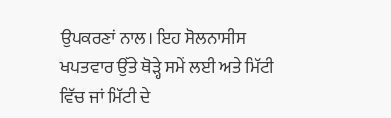ਉਪਕਰਣਾਂ ਨਾਲ। ਇਹ ਸੋਲਨਾਸੀਸ ਖਪਤਵਾਰ ਉੱਤੇ ਥੋੜ੍ਹੇ ਸਮੇਂ ਲਈ ਅਤੇ ਮਿੱਟੀ ਵਿੱਚ ਜਾਂ ਮਿੱਟੀ ਦੇ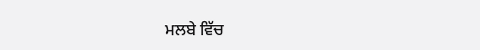ਮਲਬੇ ਵਿੱਚ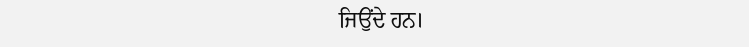ਜਿਉਂਦੇ ਹਨ।